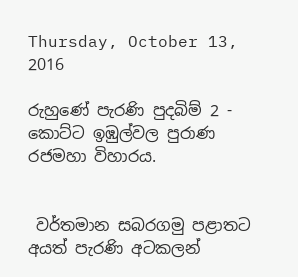Thursday, October 13, 2016

රුහුණේ පැරණි පුදබිම් 2 - කොට්ට ඉඹුල්වල පුරාණ රජමහා විහාරය.


 වර්තමාන සබරගමු පළාතට අයත් පැරණි අටකලන්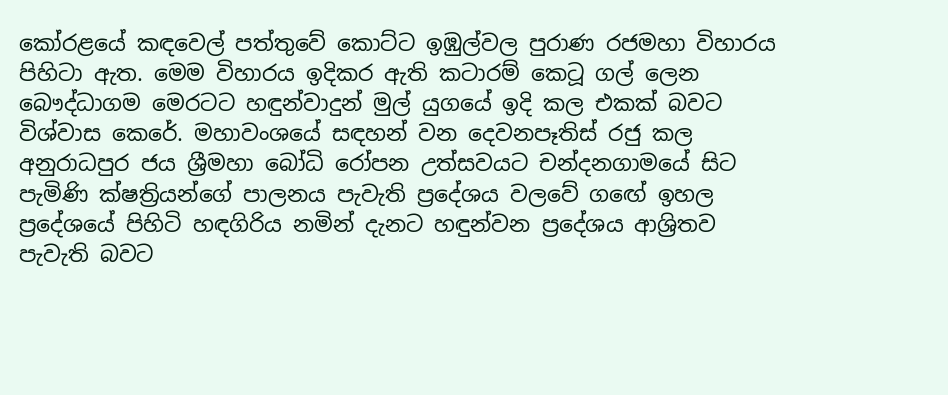කෝරළයේ කඳවෙල් පත්තුවේ කොට්ට ඉඹුල්වල පුරාණ රජමහා විහාරය පිහිටා ඇත. මෙම විහාරය ඉදිකර ඇති කටාරම් කෙටූ ගල් ලෙන බෞද්ධාගම මෙරටට හඳුන්වාදුන් මුල් යුගයේ ඉදි කල එකක් බවට විශ්වාස කෙරේ. මහාවංශයේ සඳහන් වන දෙවනපෑතිස් රජු කල අනුරාධපුර ජය ශ්‍රීමහා බෝධි රෝපන උත්සවයට චන්දනගාමයේ සිට පැමිණි ක්ෂත්‍රියන්ගේ පාලනය පැවැති ප්‍රදේශය වලවේ ගඟේ ඉහල ප්‍රදේශයේ පිහිටි හඳගිරිය නමින් දැනට හඳුන්වන ප්‍රදේශය ආශ්‍රිතව පැවැති බවට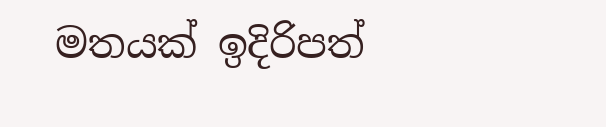මතයක් ඉදිරිපත්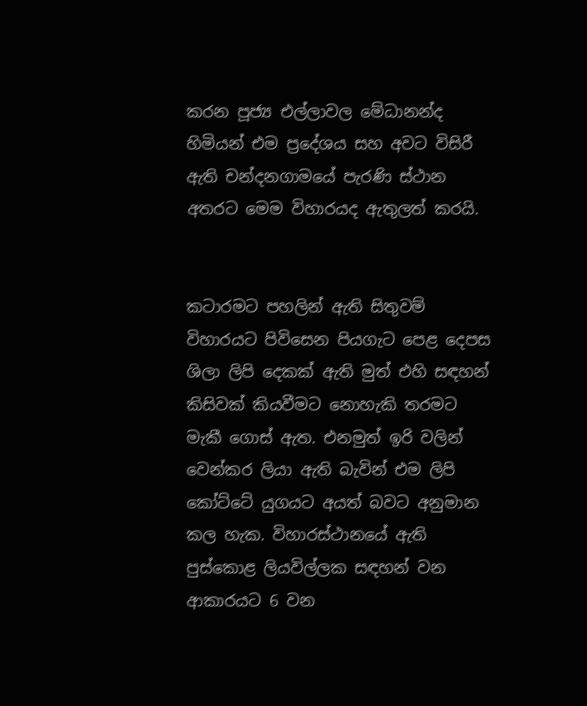කරන පූජ්‍ය එල්ලාවල මේධානන්ද හිමියන් එම ප්‍රදේශය සහ අවට විසිරී ඇති චන්දනගාමයේ පැරණි ස්ථාන අතරට මෙම විහාරයද ඇතුලත් කරයි.


කටාරමට පහලින් ඇති සිතුවම්
විහාරයට පිවිසෙන පියගැට පෙළ දෙපස ශිලා ලිපි දෙකක් ඇති මුත් එහි සඳහන් කිසිවක් කියවීමට නොහැකි තරමට මැකී ගොස් ඇත. එනමුත් ඉරි වලින් වෙන්කර ලියා ඇති බැවින් එම ලිපි කෝට්ටේ යුගයට අයත් බවට අනුමාන කල හැක. විහාරස්ථානයේ ඇති පුස්කොළ ලියවිල්ලක සඳහන් වන ආකාරයට 6 වන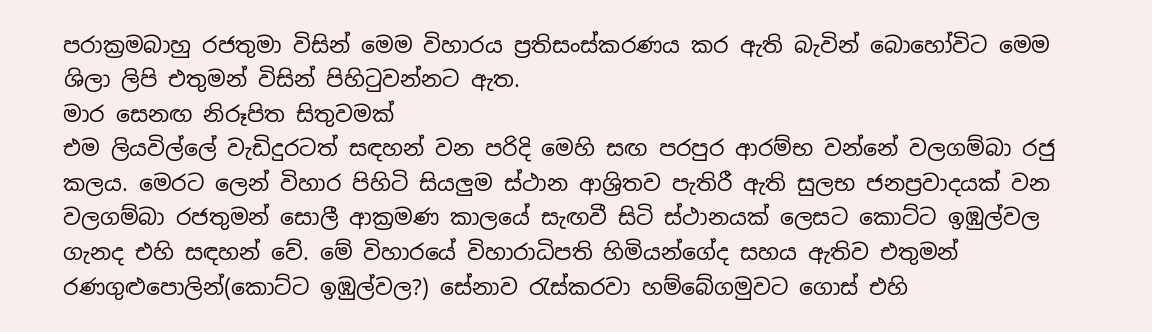පරාක්‍රමබාහු රජතුමා විසින් මෙම විහාරය ප්‍රතිසංස්කරණය කර ඇති බැවින් බොහෝවිට මෙම ශිලා ලිපි එතුමන් විසින් පිහිටුවන්නට ඇත.
මාර සෙනඟ නිරූපිත සිතුවමක්
එම ලියවිල්ලේ වැඩිදුරටත් සඳහන් වන පරිදි මෙහි සඟ පරපුර ආරම්භ වන්නේ වලගම්බා රජු කලය. මෙරට ලෙන් විහාර පිහිටි සියලුම ස්ථාන ආශ්‍රිතව පැතිරී ඇති සුලභ ජනප්‍රවාදයක් වන වලගම්බා රජතුමන් සොලී ආක්‍රමණ කාලයේ සැඟවී සිටි ස්ථානයක් ලෙසට කොට්ට ඉඹුල්වල ගැනද එහි සඳහන් වේ. මේ විහාරයේ විහාරාධිපති හිමියන්ගේද සහය ඇතිව එතුමන්  රණගුළුපොලින්(කොට්ට ඉඹුල්වල?) සේනාව රැස්කරවා හම්බේගමුවට ගොස් එහි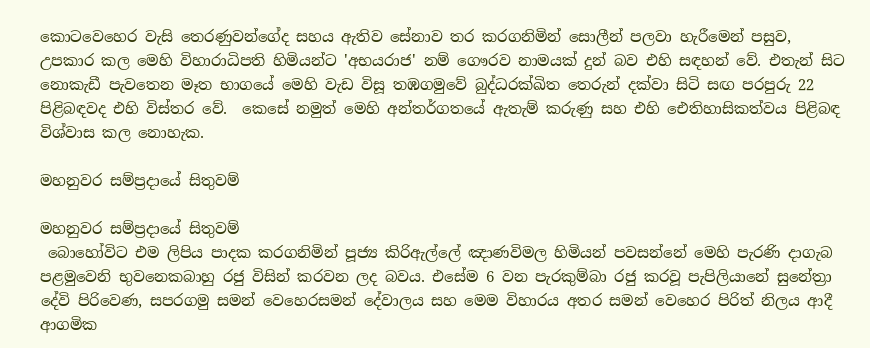කොටවෙහෙර වැසි තෙරණුවන්ගේද සහය ඇතිව සේනාව තර කරගනිමින් සොලීන් පලවා හැරීමෙන් පසුව, උපකාර කල මෙහි විහාරාධිපති හිමියන්ට 'අභයරාජ' නම් ගෞරව නාමයක් දුන් බව එහි සඳහන් වේ. එතැන් සිට නොකැඩී පැවතෙන මෑත භාගයේ මෙහි වැඩ විසූ තඹගමුවේ බුද්ධරක්ඛිත තෙරුන් දක්වා සිටි සඟ පරපුරු 22 පිළිබඳවද එහි විස්තර වේ.  කෙසේ නමුත් මෙහි අන්තර්ගතයේ ඇතැම් කරුණු සහ එහි ඓතිහාසිකත්වය පිළිබඳ විශ්වාස කල නොහැක.

මහනුවර සම්ප්‍රදායේ සිතුවම්

මහනුවර සම්ප්‍රදායේ සිතුවම්
 බොහෝවිට එම ලිපිය පාදක කරගනිමින් පූජ්‍ය කිරිඇල්ලේ ඤාණවිමල හිමියන් පවසන්නේ මෙහි පැරණි දාගැබ පළමුවෙනි භුවනෙකබාහු රජු විසින් කරවන ලද බවය. එසේම 6 වන පැරකුම්බා රජු කරවූ පැපිලියානේ සුනේත්‍රා දේවි පිරිවෙණ, සපරගමු සමන් වෙහෙරසමන් දේවාලය සහ මෙම විහාරය අතර සමන් වෙහෙර පිරිත් නිලය ආදී ආගමික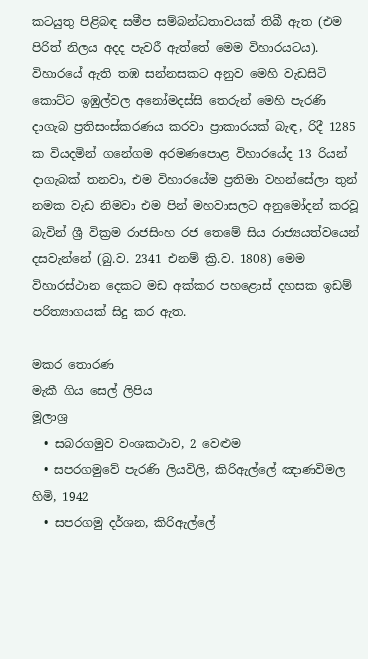කටයුතු පිළිබඳ සමීප සම්බන්ධතාවයක් තිබී ඇත (එම පිරිත් නිලය අදද පැවරී ඇත්තේ මෙම විහාරයටය). විහාරයේ ඇති තඹ සන්නසකට අනුව මෙහි වැඩසිටි කොට්ට ඉඹුල්වල අනෝමදස්සි තෙරුන් මෙහි පැරණි දාගැබ ප්‍රතිසංස්කරණය කරවා ප්‍රාකාරයක් බැඳ, රිදී 1285 ක වියදමින් ගනේගම අරමණපොළ විහාරයේද 13 රියන් දාගැබක් තනවා, එම විහාරයේම ප්‍රතිමා වහන්සේලා තුන් නමක වැඩ නිමවා එම පින් මහවාසලට අනුමෝදන් කරවූ බැවින් ශ්‍රී වික්‍රම රාජසිංහ රජ තෙමේ සිය රාජ්‍යයත්වයෙන් දසවැන්නේ (බු.ව. 2341 එනම් ක්‍රි.ව. 1808) මෙම විහාරස්ථාන දෙකට මඩ අක්කර පහළොස් දහසක ඉඩම් පරිත්‍යාගයක් සිදු කර ඇත.

මකර තොරණ
මැකී ගිය සෙල් ලිපිය
මූලාශ්‍ර
  • සබරගමුව වංශකථාව, 2 වෙළුම
  • සපරගමුවේ පැරණි ලියවිලි, කිරිඇල්ලේ ඤාණවිමල හිමි, 1942
  • සපරගමු දර්ශන, කිරිඇල්ලේ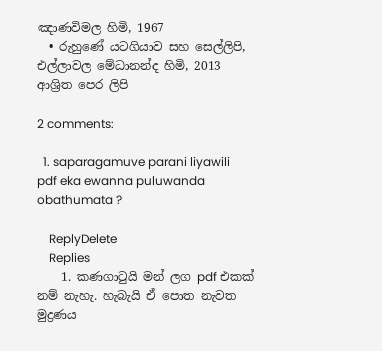ඤාණවිමල හිමි, 1967
  • රුහුණේ යටගියාව සහ සෙල්ලිපි, එල්ලාවල මේධානන්ද හිමි, 2013
ආශ්‍රිත පෙර ලිපි

2 comments:

  1. saparagamuve parani liyawili pdf eka ewanna puluwanda obathumata ?

    ReplyDelete
    Replies
    1. කණගාටුයි මන් ලග pdf එකක් නම් නැහැ. හැබැයි ඒ පොත නැවත මුද්‍රණය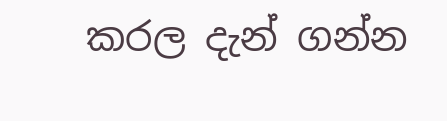කරල දැන් ගන්න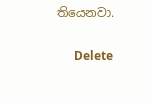තියෙනවා.

      Delete